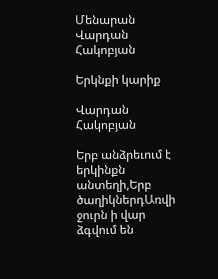Մենարան Վարդան Հակոբյան

Երկնքի կարիք

Վարդան Հակոբյան

Երբ անձրեւում է երկինքն անտեղի,Երբ ծաղիկներդԱռվի ջուրն ի վար ձգվում են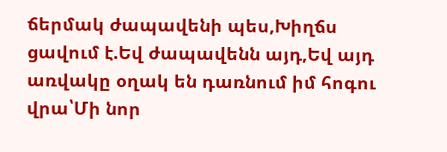ճերմակ ժապավենի պես,Խիղճս ցավում է.Եվ ժապավենն այդ,Եվ այդ առվակը օղակ են դառնում իմ հոգու վրա՝Մի նոր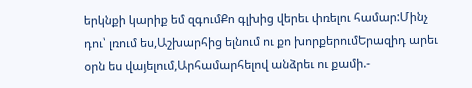երկնքի կարիք եմ զգումՔո գլխից վերեւ փռելու համար:Մինչ դու՝ լռում ես,Աշխարհից ելնում ու քո խորքերումԵրազիդ արեւ օրն ես վայելում,Արհամարհելով անձրեւ ու քամի.-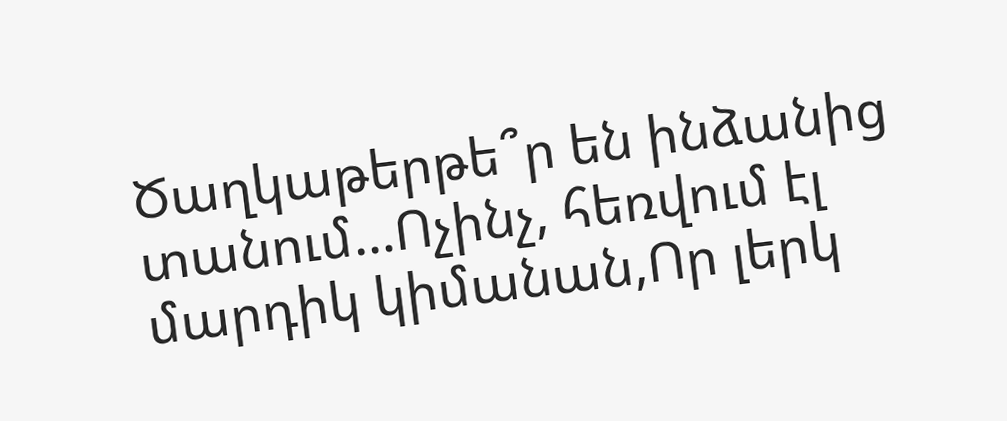Ծաղկաթերթե՞ր են ինձանից տանում...Ոչինչ, հեռվում էլ մարդիկ կիմանան,Որ լերկ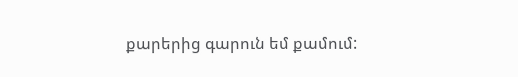քարերից գարուն եմ քամում: